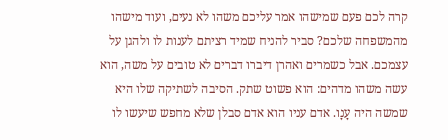קרה לכם פעם שמישהו אמר עליכם משהו לא נעים, ועוד מישהו מהמשפחה שלכם? סביר להניח שמיד רציתם לענות לו ולהגן על עצמכם. אבל כשמרים ואהרן דיברו דברים לא טובים על משה, הוא עשה משהו מדהים: הוא פשוט שתק. הסיבה לשתיקה שלו היא שמשה היה עָנָו. אדם עניו הוא אדם סבלן שלא מחפש שיעשו לו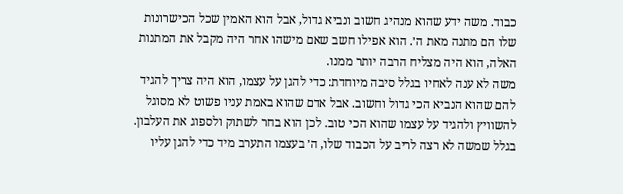כבוד. משה ידע שהוא מנהיג חשוב ונביא גדול, אבל הוא האמין שכל הכישרונות שלו הם מתנה מאת ה׳. הוא אפילו חשב שאם מישהו אחר היה מקבל את המתנות האלה, הוא היה מצליח הרבה יותר ממנו.
משה לא ענה לאחיו בגלל סיבה מיוחדת: כדי להגן על עצמו, הוא היה צריך להגיד להם שהוא הנביא הכי גדול וחשוב. אבל אדם שהוא באמת עניו פשוט לא מסוגל להשוויץ ולהגיד על עצמו שהוא הכי טוב. לכן הוא בחר לשתוק ולספוג את העלבון. בגלל שמשה לא רצה לריב על הכבוד שלו, ה׳ בעצמו התערב מיד כדי להגן עליו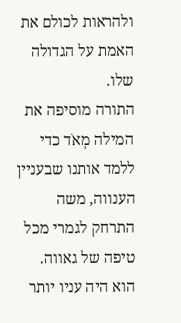ולהראות לכולם את האמת על הגדולה שלו.
התורה מוסיפה את המילה מְאֹד כדי ללמד אותנו שבעניין הענווה, משה התרחק לגמרי מכל טיפה של גאווה. הוא היה עניו יותר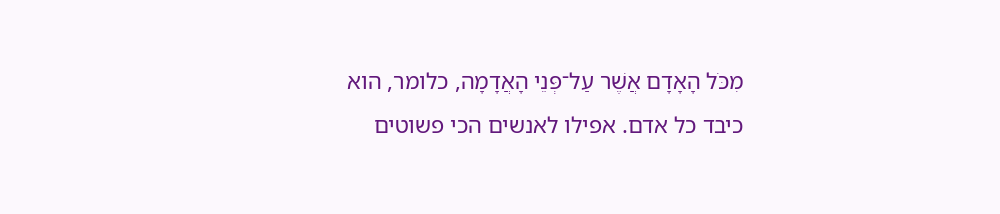מִכֹּל הָאָדָם אֲשֶׁר עַל־פְּנֵי הָאֲדָמָה, כלומר, הוא כיבד כל אדם. אפילו לאנשים הכי פשוטים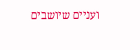ועניים שיושבים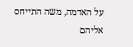על האדמה, משה התייחס אליהם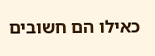כאילו הם חשובים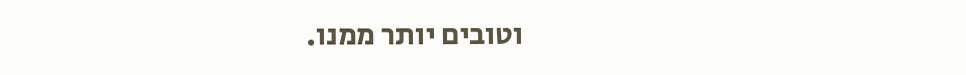וטובים יותר ממנו.